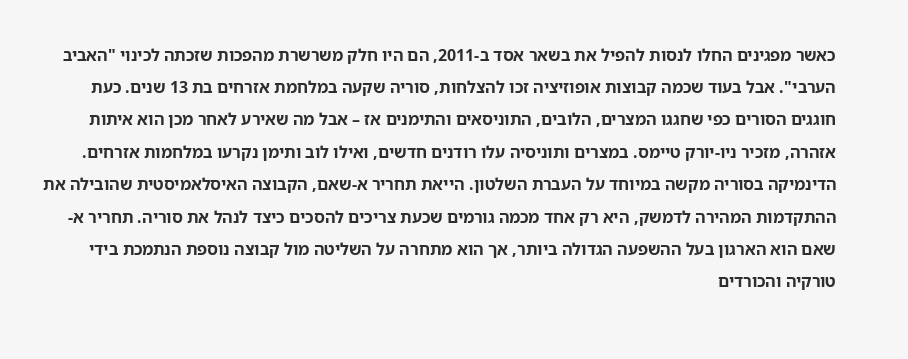כאשר מפגינים החלו לנסות להפיל את בשאר אסד ב-2011, הם היו חלק משרשרת מהפכות שזכתה לכינוי "האביב הערבי". אבל בעוד שכמה קבוצות אופוזיציה זכו להצלחות, סוריה שקעה במלחמת אזרחים בת 13 שנים. כעת חוגגים הסורים כפי שחגגו המצרים, הלובים, התוניסאים והתימנים אז – אבל מה שאירע לאחר מכן הוא איתות אזהרה, מזכיר ניו-יורק טיימס. במצרים ותוניסיה עלו רודנים חדשים, ואילו לוב ותימן נקרעו במלחמות אזרחים.
הדינמיקה בסוריה מקשה במיוחד על העברת השלטון. הייאת תחריר א-שאם, הקבוצה האיסלאמיסטית שהובילה את ההתקדמות המהירה לדמשק, היא רק אחד מכמה גורמים שכעת צריכים להסכים כיצד לנהל את סוריה. תחריר א-שאם הוא הארגון בעל ההשפעה הגדולה ביותר, אך הוא מתחרה על השליטה מול קבוצה נוספת הנתמכת בידי טורקיה והכורדים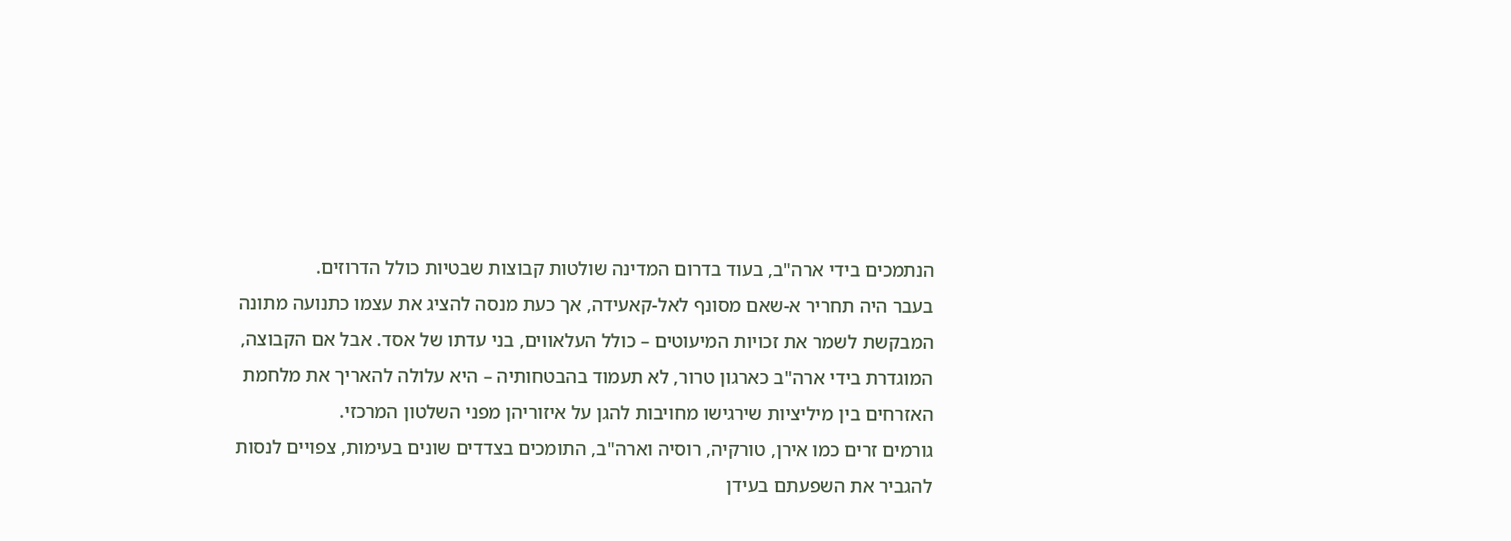הנתמכים בידי ארה"ב, בעוד בדרום המדינה שולטות קבוצות שבטיות כולל הדרוזים.
בעבר היה תחריר א-שאם מסונף לאל-קאעידה, אך כעת מנסה להציג את עצמו כתנועה מתונה המבקשת לשמר את זכויות המיעוטים – כולל העלאווים, בני עדתו של אסד. אבל אם הקבוצה, המוגדרת בידי ארה"ב כארגון טרור, לא תעמוד בהבטחותיה – היא עלולה להאריך את מלחמת האזרחים בין מיליציות שירגישו מחויבות להגן על איזוריהן מפני השלטון המרכזי.
גורמים זרים כמו אירן, טורקיה, רוסיה וארה"ב, התומכים בצדדים שונים בעימות, צפויים לנסות להגביר את השפעתם בעידן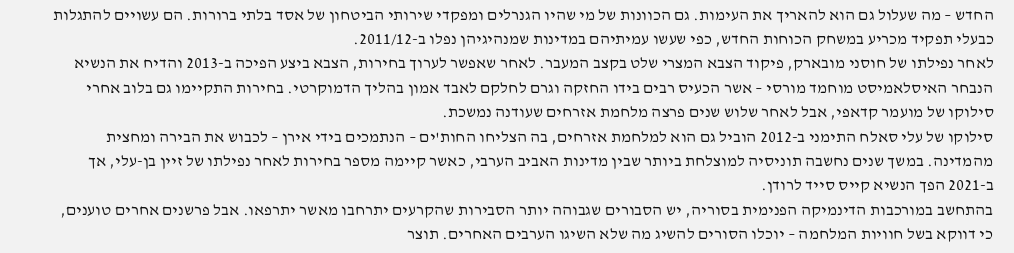החדש – מה שעלול גם הוא להאריך את העימות. גם הכוונות של מי שהיו הגנרלים ומפקדי שירותי הביטחון של אסד בלתי ברורות. הם עשויים להתגלות כבעלי תפקיד מכריע במשחק הכוחות החדש, כפי שעשו עמיתיהם במדינות שמנהיגיהן נפלו ב-2011/12.
לאחר נפילתו של חוסני מובארק, פיקוד הצבא המצרי שלט בקצב המעבר. לאחר שאפשר לערוך בחירות, הצבא ביצע הפיכה ב-2013 והדיח את הנשיא הנבחר האיסלאמיסט מוחמד מורסי – אשר הכעיס רבים בידו החזקה וגרם לחלקם לאבד אמון בהליך הדמוקרטי. בחירות התקיימו גם בלוב אחרי סילוקו של מועמר קדאפי, אבל לאחר שלוש שנים פרצה מלחמת אזרחים שעודנה נמשכת.
סילוקו של עלי סאלח התימני ב-2012 הוביל גם הוא למלחמת אזרחים, בה הצליחו החות'ים – הנתמכים בידי אירן – לכבוש את הבירה ומחצית מהמדינה. במשך שנים נחשבה תוניסיה למוצלחת ביותר שבין מדינות האביב הערבי, כאשר קיימה מספר בחירות לאחר נפילתו של זיין בן-עלי, אך ב-2021 הפך הנשיא קייס סייד לרודן.
בהתחשב במורכבות הדינמיקה הפנימית בסוריה, יש הסבורים שגבוהה יותר הסבירות שהקרעים יתרחבו מאשר יתרפאו. אבל פרשנים אחרים טוענים, כי דווקא בשל חוויות המלחמה – יוכלו הסורים להשיג מה שלא השיגו הערבים האחרים. תוצר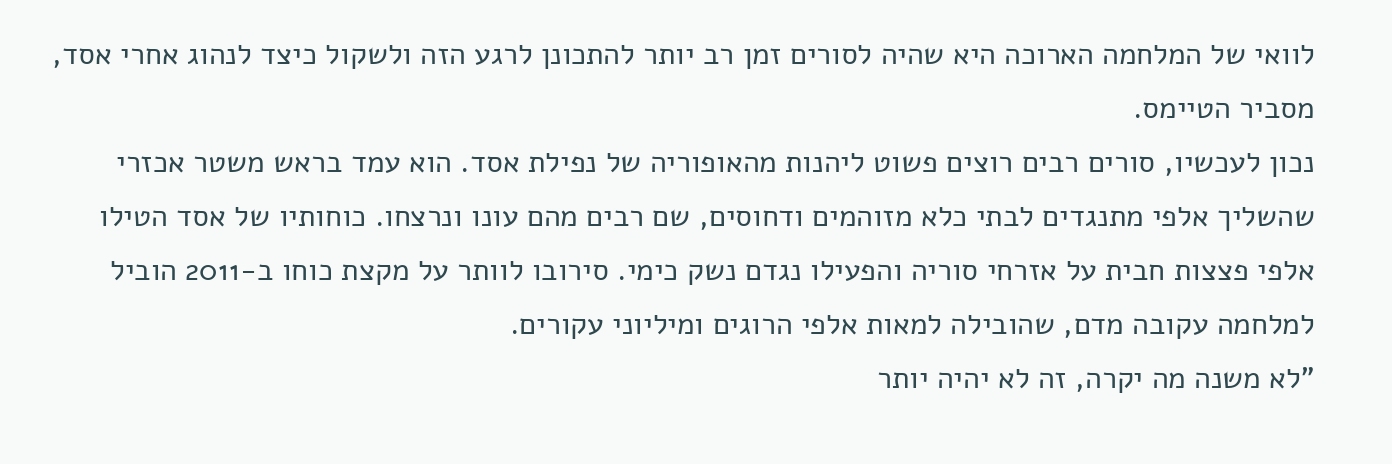לוואי של המלחמה הארוכה היא שהיה לסורים זמן רב יותר להתכונן לרגע הזה ולשקול כיצד לנהוג אחרי אסד, מסביר הטיימס.
נכון לעכשיו, סורים רבים רוצים פשוט ליהנות מהאופוריה של נפילת אסד. הוא עמד בראש משטר אכזרי שהשליך אלפי מתנגדים לבתי כלא מזוהמים ודחוסים, שם רבים מהם עונו ונרצחו. כוחותיו של אסד הטילו אלפי פצצות חבית על אזרחי סוריה והפעילו נגדם נשק כימי. סירובו לוותר על מקצת כוחו ב-2011 הוביל למלחמה עקובה מדם, שהובילה למאות אלפי הרוגים ומיליוני עקורים.
"לא משנה מה יקרה, זה לא יהיה יותר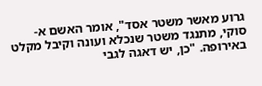גרוע מאשר משטר אסד", אומר האשם א-סוקי, מתנגד משטר שנכלא ועונה וקיבל מקלט באירופה. "כן, יש דאגה לגבי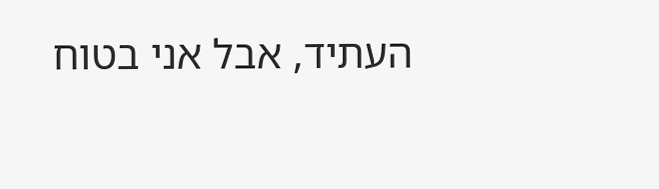העתיד, אבל אני בטוח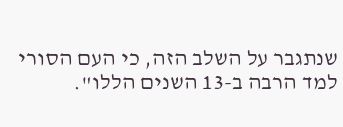שנתגבר על השלב הזה, כי העם הסורי למד הרבה ב-13 השנים הללו".